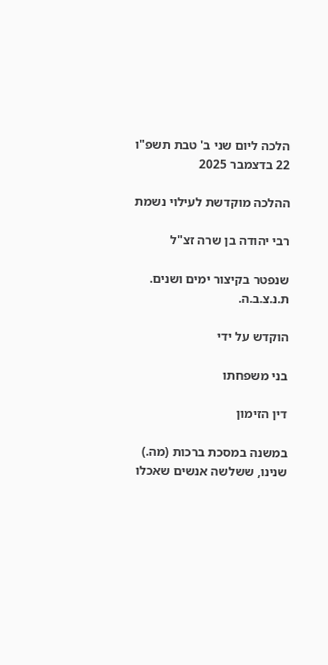הלכה ליום שני ב' טבת תשפ"ו 22 בדצמבר 2025

ההלכה מוקדשת לעילוי נשמת

רבי יהודה בן שרה זצ"ל

שנפטר בקיצור ימים ושנים. ת.נ.צ.ב.ה.

הוקדש על ידי

בני משפחתו

דין הזימון

במשנה במסכת ברכות (מה.) שנינו, ששלשה אנשים שאכלו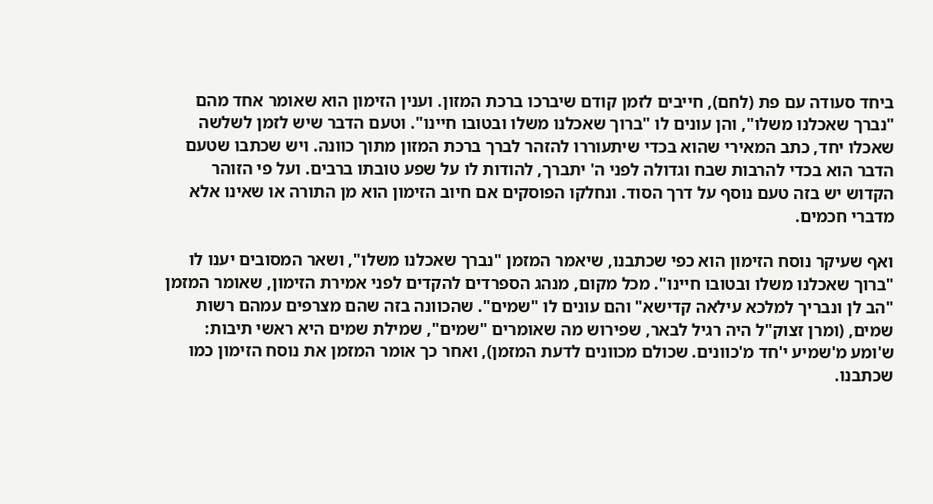ביחד סעודה עם פת (לחם), חייבים לזמן קודם שיברכו ברכת המזון. וענין הזימון הוא שאומר אחד מהם "נברך שאכלנו משלו", והן עונים לו "ברוך שאכלנו משלו ובטובו חיינו". וטעם הדבר שיש לזמן לשלשה שאכלו יחד, כתב המאירי שהוא בכדי שיתעוררו להזהר לברך ברכת המזון מתוך כוונה. ויש שכתבו שטעם הדבר הוא בכדי להרבות שבח וגדולה לפני ה' יתברך, להודות לו על שפע טובתו ברבים. ועל פי הזוהר הקדוש יש בזה טעם נוסף על דרך הסוד. ונחלקו הפוסקים אם חיוב הזימון הוא מן התורה או שאינו אלא מדברי חכמים.

ואף שעיקר נוסח הזימון הוא כפי שכתבנו, שיאמר המזמן "נברך שאכלנו משלו", ושאר המסובים יענו לו "ברוך שאכלנו משלו ובטובו חיינו". מכל מקום, מנהג הספרדים להקדים לפני אמירת הזימון, שאומר המזמן "הב לן ונבריך למלכא עילאה קדישא" והם עונים לו "שמים". שהכוונה בזה שהם מצרפים עמהם רשות שמים, (ומרן זצוק"ל היה רגיל לבאר, שפירוש מה שאומרים "שמים", שמילת שמים היא ראשי תיבות: ש'ומע מ'שמיע י'חד מ'כוונים. שכולם מכוונים לדעת המזמן), ואחר כך אומר המזמן את נוסח הזימון כמו שכתבנו.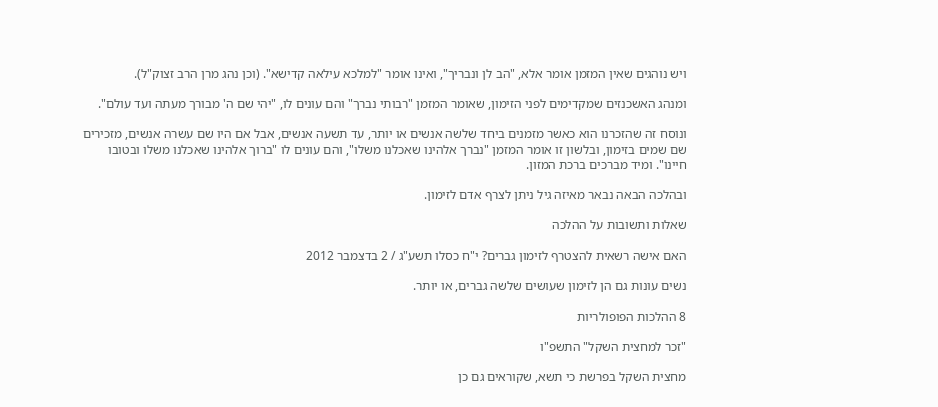ויש נוהגים שאין המזמן אומר אלא, "הב לן ונבריך", ואינו אומר "למלכא עילאה קדישא". (וכן נהג מרן הרב זצוק"ל).

ומנהג האשכנזים שמקדימים לפני הזימון, שאומר המזמן "רבותי נברך" והם עונים לו, "יהי שם ה' מבורך מעתה ועד עולם".

ונוסח זה שהזכרנו הוא כאשר מזמנים ביחד שלשה אנשים או יותר, עד תשעה אנשים, אבל אם היו שם עשרה אנשים, מזכירים שם שמים בזימון, ובלשון זו אומר המזמן "נברך אלהינו שאכלנו משלו", והם עונים לו "ברוך אלהינו שאכלנו משלו ובטובו חיינו". ומיד מברכים ברכת המזון.

ובהלכה הבאה נבאר מאיזה גיל ניתן לצרף אדם לזימון.

שאלות ותשובות על ההלכה

האם אישה רשאית להצטרף לזימון גברים? י"ח כסלו תשע"ג / 2 בדצמבר 2012

נשים עונות גם הן לזימון שעושים שלשה גברים, או יותר.

8 ההלכות הפופולריות

"זכר למחצית השקל" התשפ"ו

מחצית השקל בפרשת כי תשא, שקוראים גם כן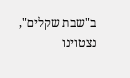ב"שבת שקלים", נצטוינו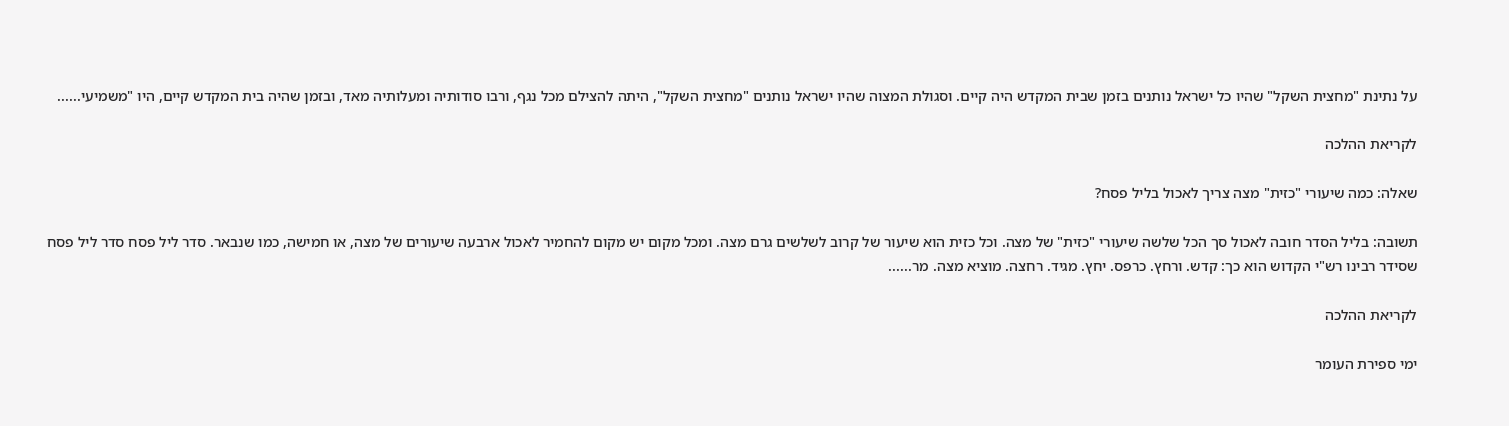על נתינת "מחצית השקל" שהיו כל ישראל נותנים בזמן שבית המקדש היה קיים. וסגולת המצוה שהיו ישראל נותנים "מחצית השקל", היתה להצילם מכל נגף, ורבו סודותיה ומעלותיה מאד, ובזמן שהיה בית המקדש קיים, היו "משמיעי......

לקריאת ההלכה

שאלה: כמה שיעורי "כזית" מצה צריך לאכול בליל פסח?

תשובה: בליל הסדר חובה לאכול סך הכל שלשה שיעורי "כזית" של מצה. וכל כזית הוא שיעור של קרוב לשלשים גרם מצה. ומכל מקום יש מקום להחמיר לאכול ארבעה שיעורים של מצה, או חמישה, כמו שנבאר. סדר ליל פסח סדר ליל פסח שסידר רבינו רש"י הקדוש הוא כך: קדש. ורחץ. כרפס. יחץ. מגיד. רחצה. מוציא מצה. מר......

לקריאת ההלכה

ימי ספירת העומר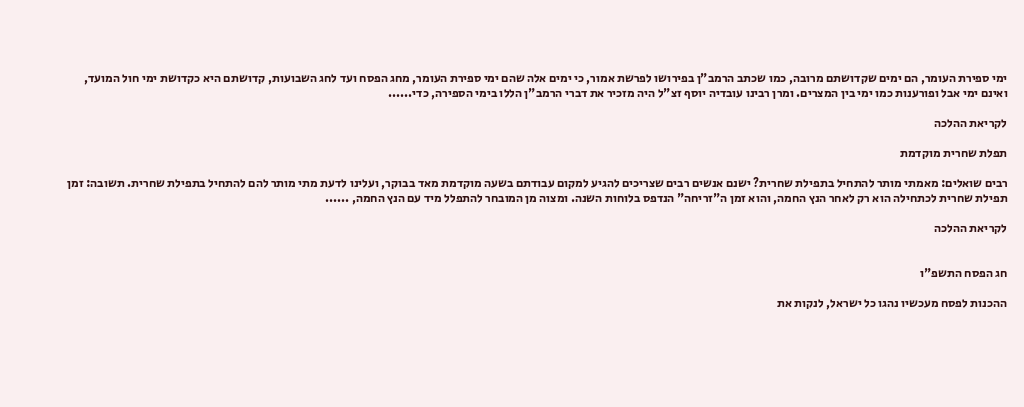ימי ספירת העומר, הם ימים שקדושתם מרובה, כמו שכתב הרמב"ן בפירושו לפרשת אמור, כי ימים אלה שהם ימי ספירת העומר, מחג הפסח ועד לחג השבועות, קדושתם היא כקדושת ימי חול המועד, ואינם ימי אבל ופורענות כמו ימי בין המצרים. ומרן רבינו עובדיה יוסף זצ"ל היה מזכיר את דברי הרמב"ן הללו בימי הספירה, כדי......

לקריאת ההלכה

תפלת שחרית מוקדמת

רבים שואלים: מאמתי מותר להתחיל בתפילת שחרית? ישנם אנשים רבים שצריכים להגיע למקום עבודתם בשעה מוקדמת מאד בבוקר, ועלינו לדעת מתי מותר להם להתחיל בתפילת שחרית. תשובה: זמן תפילת שחרית לכתחילה הוא רק לאחר הנץ החמה, והוא זמן ה"זריחה" הנדפס בלוחות השנה. ומצוה מן המובחר להתפלל מיד עם הנץ החמה, ......

לקריאת ההלכה


חג הפסח התשפ"ו

ההכנות לפסח מעכשיו נהגו כל ישראל, לנקות את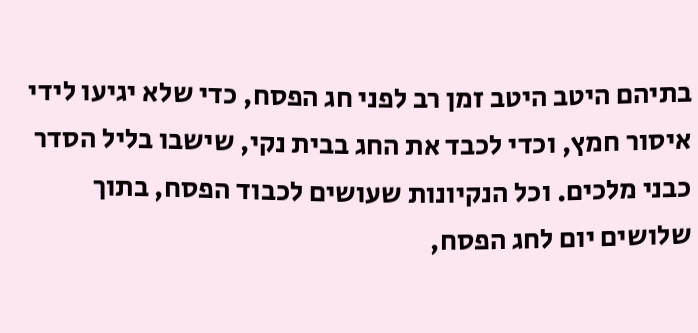בתיהם היטב היטב זמן רב לפני חג הפסח, כדי שלא יגיעו לידי איסור חמץ, וכדי לכבד את החג בבית נקי, שישבו בליל הסדר כבני מלכים. וכל הנקיונות שעושים לכבוד הפסח, בתוך שלושים יום לחג הפסח,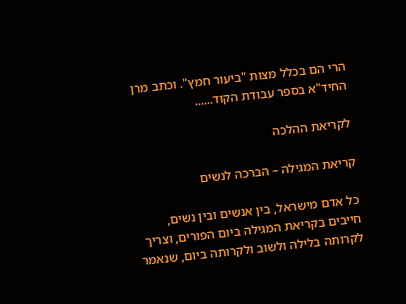הרי הם בכלל מצות "ביעור חמץ". וכתב מרן החיד"א בספר עבודת הקוד......

לקריאת ההלכה

קריאת המגילה – הברכה לנשים

כל אדם מישראל, בין אנשים ובין נשים, חייבים בקריאת המגילה ביום הפורים, וצריך לקרותה בלילה ולשוב ולקרותה ביום, שנאמר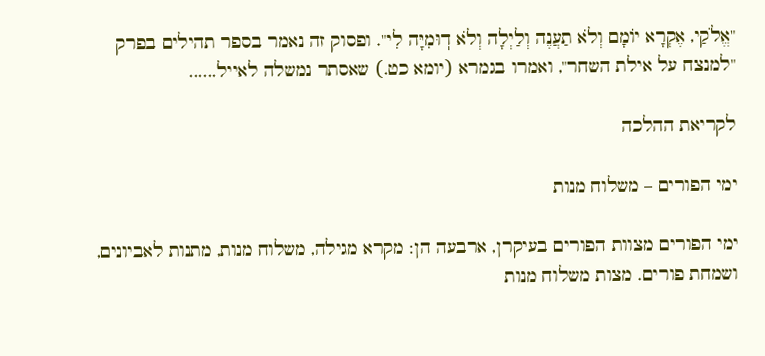"אֱלֹקַי, אֶקְרָא יוֹמָם וְלֹא תַעֲנֶה וְלַיְלָה וְלֹא דֽוּמִיָּה לִי". ופסוק זה נאמר בספר תהילים בפרק "למנצח על אילת השחר", ואמרו בגמרא (יומא כט.) שאסתר נמשלה לאייל......

לקריאת ההלכה

ימי הפורים – משלוח מנות

ימי הפורים מצוות הפורים בעיקרן, ארבעה הן: מקרא מגילה, משלוח מנות, מתנות לאביונים, ושמחת פורים. מצות משלוח מנות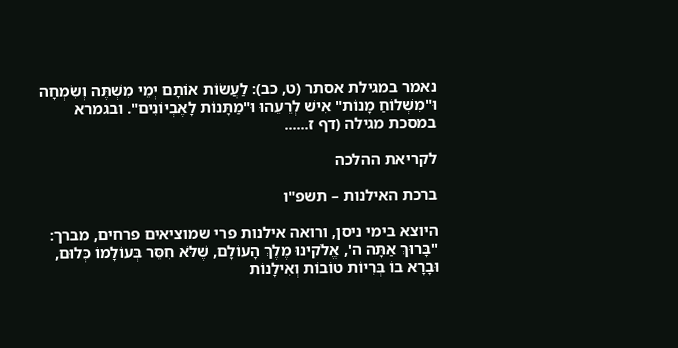נאמר במגילת אסתר (ט, כב): לַעֲשׂוֹת אוֹתָם יְמֵי מִשְׁתֶּה וְשִׂמְחָה וּ"מִשְׁלוֹחַ מָנוֹת" אִישׁ לְרֵעֵהוּ וּ"מַתָּנוֹת לָאֶבְיוֹנִים". ובגמרא במסכת מגילה (דף ז......

לקריאת ההלכה

ברכת האילנות – תשפ"ו

היוצא בימי ניסן, ורואה אילנות פרי שמוציאים פרחים, מברך: "בָּרוּךְ אַתָּה ה', אֱלֹקינוּ מֶלֶךְ הָעוֹלָם, שֶׁלֹּא חִסֵּר בְּעוֹלָמוֹ כְּלוּם, וּבָרָא בוֹ בְּרִיוֹת טוֹבוֹת וְאִילָנוֹת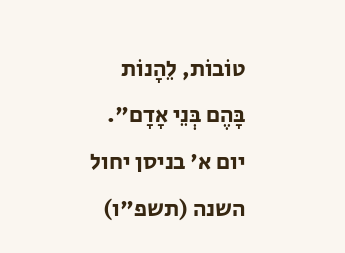טוֹבוֹת, לֵהָנוֹת בָּהֶם בְּנֵי אָדָם". יום א' בניסן יחול השנה (תשפ"ו)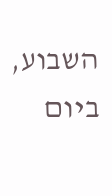השבוע, ביום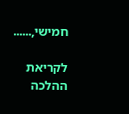חמישי,......

לקריאת ההלכה